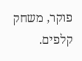פוקר, משחק קלפים.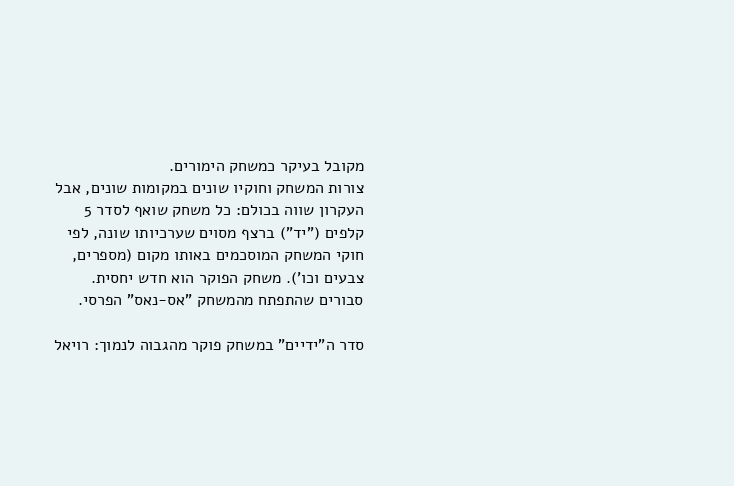מקובל בעיקר כמשחק הימורים.
צורות המשחק וחוקיו שונים במקומות שונים, אבל העקרון שווה בכולם: כל משחק שואף לסדר 5 קלפים ("יד") ברצף מסוים שערכיותו שונה, לפי חוקי המשחק המוסכמים באותו מקום (מספרים, צבעים וכו'). משחק הפוקר הוא חדש יחסית. סבורים שהתפתח מהמשחק "אס-נאס" הפרסי.

סדר ה"ידיים" במשחק פוקר מהגבוה לנמוך: רויאל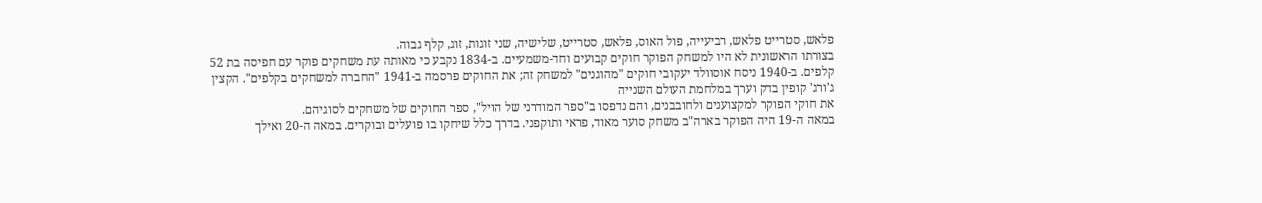פלאש, סטרייט פלאש, רביעייה, פול האוס, פלאש, סטרייט, שלישיה, שני זוגות, זוג, קלף גבוה.
בצורתו הראשונית לא היו למשחק הפוקר חוקים קבועים וחד-משמעיים. ב-1834 נקבע כי מאותה עת משחקים פוקר עם חפיסה בת 52 קלפים. ב-1940 ניסח אוסוולד יעקובי חוקים "מהוגנים" למשחק זה; את החוקים פרסמה ב-1941 "החברה למשחקים בקלפים". הקצין ג'ורג' קופין בדק וערך במלחמת העולם השנייה
את חוקי הפוקר למקצוענים ולחובבנים, והם נדפסו ב"ספר המודרני של הויל", ספר החוקים של משחקים לסוגיהם.
במאה ה-19 היה הפוקר בארה"ב משחק סוער מאוד, פראי ותוקפני. בדרך כלל שיחקו בו פועלים ובוקרים. במאה ה-20 ואילך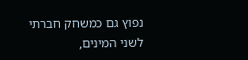נפוץ גם כמשחק חברתי לשני המינים,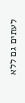לעתים גם ללא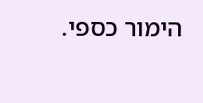הימור כספי.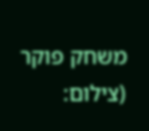משחק פוקר (צילום: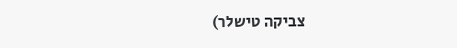צביקה טישלר)